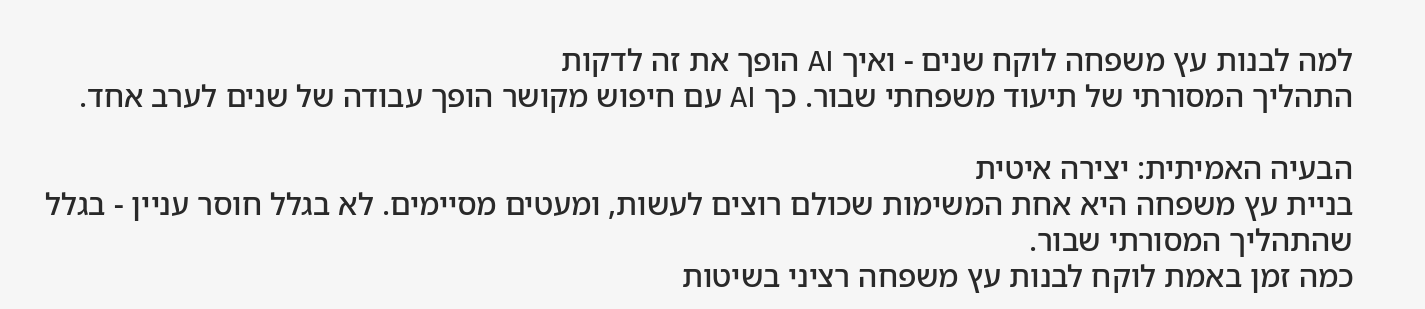למה לבנות עץ משפחה לוקח שנים - ואיך AI הופך את זה לדקות
התהליך המסורתי של תיעוד משפחתי שבור. כך AI עם חיפוש מקושר הופך עבודה של שנים לערב אחד.

הבעיה האמיתית: יצירה איטית
בניית עץ משפחה היא אחת המשימות שכולם רוצים לעשות, ומעטים מסיימים. לא בגלל חוסר עניין - בגלל שהתהליך המסורתי שבור.
כמה זמן באמת לוקח לבנות עץ משפחה רציני בשיטות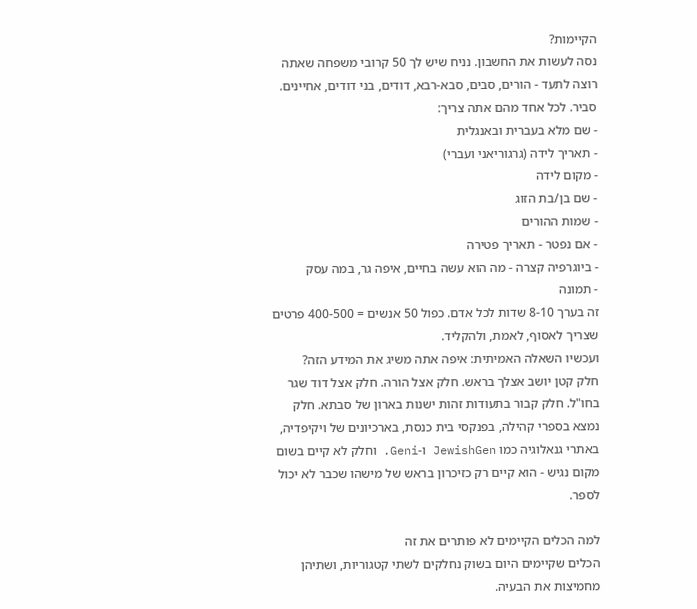הקיימות?
נסה לעשות את החשבון. נניח שיש לך 50 קרובי משפחה שאתה רוצה לתעד - הורים, סבים, סבא-רבא, דודים, בני דודים, אחיינים. סביר. לכל אחד מהם אתה צריך:
- שם מלא בעברית ובאנגלית
- תאריך לידה (גרגוריאני ועברי)
- מקום לידה
- שם בן/בת הזוג
- שמות ההורים
- אם נפטר - תאריך פטירה
- ביוגרפיה קצרה - מה הוא עשה בחיים, איפה גר, במה עסק
- תמונה
זה בערך 8-10 שדות לכל אדם. כפול 50 אנשים = 400-500 פרטים שצריך לאסוף, לאמת, ולהקליד.
ועכשיו השאלה האמיתית: איפה אתה משיג את המידע הזה?
חלק קטן יושב אצלך בראש. חלק אצל הורה. חלק אצל דוד שגר בחו"ל. חלק קבור בתעודות זהות ישנות בארון של סבתא. חלק נמצא בספרי קהילה, בפנקסי בית כנסת, בארכיונים של ויקיפדיה, באתרי גנאלוגיה כמו JewishGen ו-Geni. וחלק לא קיים בשום מקום נגיש - הוא קיים רק כזיכרון בראש של מישהו שכבר לא יכול לספר.

למה הכלים הקיימים לא פותרים את זה
הכלים שקיימים היום בשוק נחלקים לשתי קטגוריות, ושתיהן מחמיצות את הבעיה.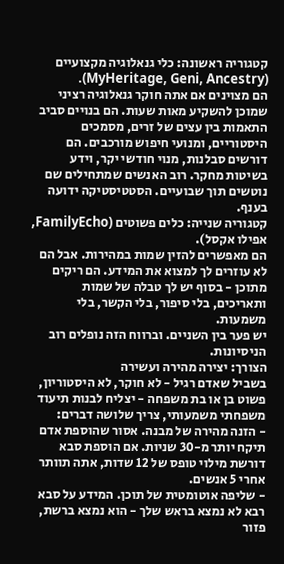קטגוריה ראשונה: כלי גנאלוגיה מקצועיים (MyHeritage, Geni, Ancestry).
הם מצוינים אם אתה חוקר גנאלוגיה רציני שמוכן להשקיע מאות שעות. הם בנויים סביב התאמות בין עצים של זרים, מסמכים היסטוריים, ומנועי חיפוש מורכבים. הם דורשים סבלנות, מנוי חודשי יקר, וידע בשיטות מחקר. רוב האנשים שמתחילים שם נוטשים תוך שבועיים. הסטטיסטיקה ידועה בענף.
קטגוריה שנייה: כלים פשוטים (FamilyEcho, אפילו אקסל).
הם מאפשרים להזין שמות במהירות. אבל הם לא עוזרים לך למצוא את המידע. הם ריקים מתוכן - בסוף יש לך טבלה של שמות ותאריכים, בלי סיפור, בלי הקשר, בלי משמעות.
יש פער בין השניים. וברווח הזה נופלים רוב הניסיונות.
הצורך: יצירה מהירה ועשירה
בשביל שאדם רגיל - לא חוקר, לא היסטוריון, פשוט בן או בת משפחה - יצליח לבנות תיעוד משפחתי משמעותי, צריך שלושה דברים:
- הזנה מהירה של מבנה. אסור שהוספת אדם תיקח יותר מ-30 שניות. אם הוספת סבא דורשת מילוי טופס של 12 שדות, אתה תוותר אחרי 5 אנשים.
- שליפה אוטומטית של תוכן. המידע על סבא רבא לא נמצא בראש שלך - הוא נמצא ברשת, פזור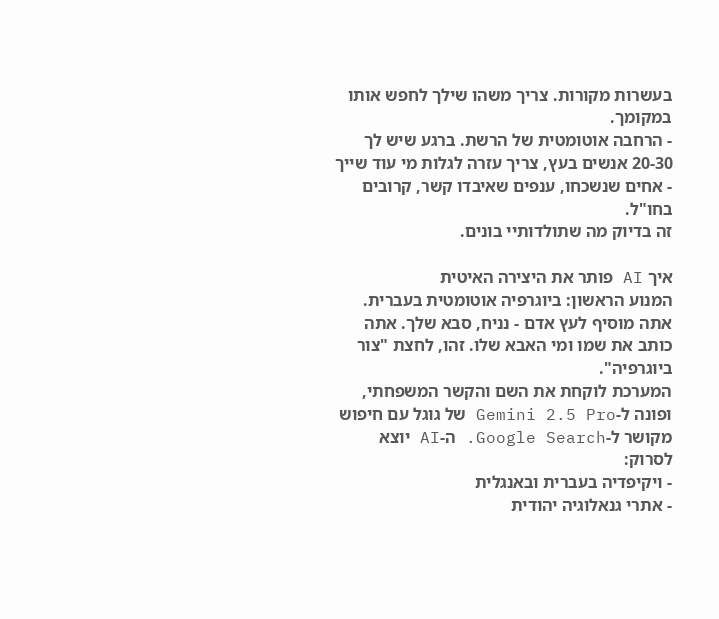בעשרות מקורות. צריך משהו שילך לחפש אותו במקומך.
- הרחבה אוטומטית של הרשת. ברגע שיש לך 20-30 אנשים בעץ, צריך עזרה לגלות מי עוד שייך - אחים שנשכחו, ענפים שאיבדו קשר, קרובים בחו"ל.
זה בדיוק מה שתולדותיי בונים.

איך AI פותר את היצירה האיטית
המנוע הראשון: ביוגרפיה אוטומטית בעברית.
אתה מוסיף לעץ אדם - נניח, סבא שלך. אתה כותב את שמו ומי האבא שלו. זהו, לחצת "צור ביוגרפיה".
המערכת לוקחת את השם והקשר המשפחתי, ופונה ל-Gemini 2.5 Pro של גוגל עם חיפוש מקושר ל-Google Search. ה-AI יוצא לסרוק:
- ויקיפדיה בעברית ובאנגלית
- אתרי גנאלוגיה יהודית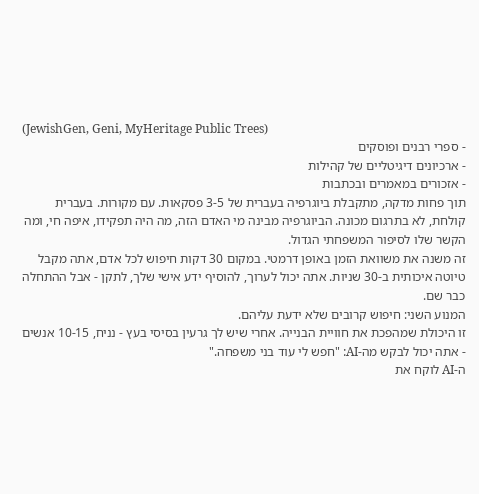(JewishGen, Geni, MyHeritage Public Trees)
- ספרי רבנים ופוסקים
- ארכיונים דיגיטליים של קהילות
- אזכורים במאמרים ובכתבות
תוך פחות מדקה, מתקבלת ביוגרפיה בעברית של 3-5 פסקאות. עם מקורות. בעברית קולחת, לא בתרגום מכונה. הביוגרפיה מבינה מי האדם הזה, מה היה תפקידו, איפה חי, ומה הקשר שלו לסיפור המשפחתי הגדול.
זה משנה את משוואת הזמן באופן דרמטי. במקום 30 דקות חיפוש לכל אדם, אתה מקבל טיוטה איכותית ב-30 שניות. אתה יכול לערוך, להוסיף ידע אישי שלך, לתקן - אבל ההתחלה כבר שם.
המנוע השני: חיפוש קרובים שלא ידעת עליהם.
זו היכולת שמהפכת את חוויית הבנייה. אחרי שיש לך גרעין בסיסי בעץ - נניח, 10-15 אנשים - אתה יכול לבקש מה-AI: "חפש לי עוד בני משפחה."
ה-AI לוקח את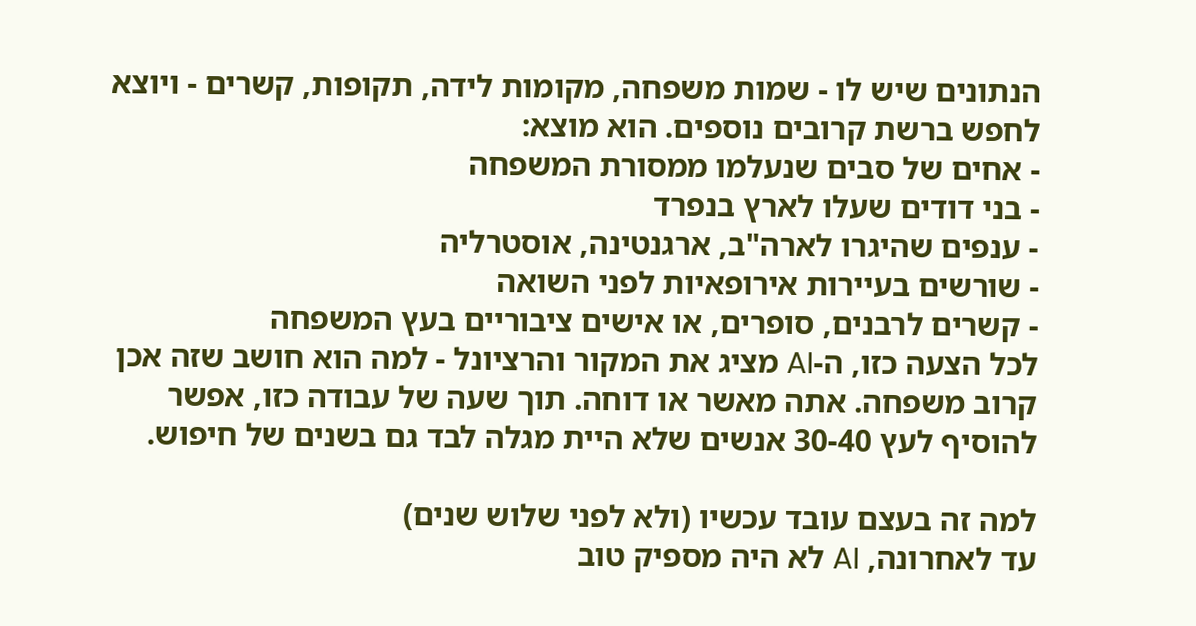הנתונים שיש לו - שמות משפחה, מקומות לידה, תקופות, קשרים - ויוצא לחפש ברשת קרובים נוספים. הוא מוצא:
- אחים של סבים שנעלמו ממסורת המשפחה
- בני דודים שעלו לארץ בנפרד
- ענפים שהיגרו לארה"ב, ארגנטינה, אוסטרליה
- שורשים בעיירות אירופאיות לפני השואה
- קשרים לרבנים, סופרים, או אישים ציבוריים בעץ המשפחה
לכל הצעה כזו, ה-AI מציג את המקור והרציונל - למה הוא חושב שזה אכן קרוב משפחה. אתה מאשר או דוחה. תוך שעה של עבודה כזו, אפשר להוסיף לעץ 30-40 אנשים שלא היית מגלה לבד גם בשנים של חיפוש.

למה זה בעצם עובד עכשיו (ולא לפני שלוש שנים)
עד לאחרונה, AI לא היה מספיק טוב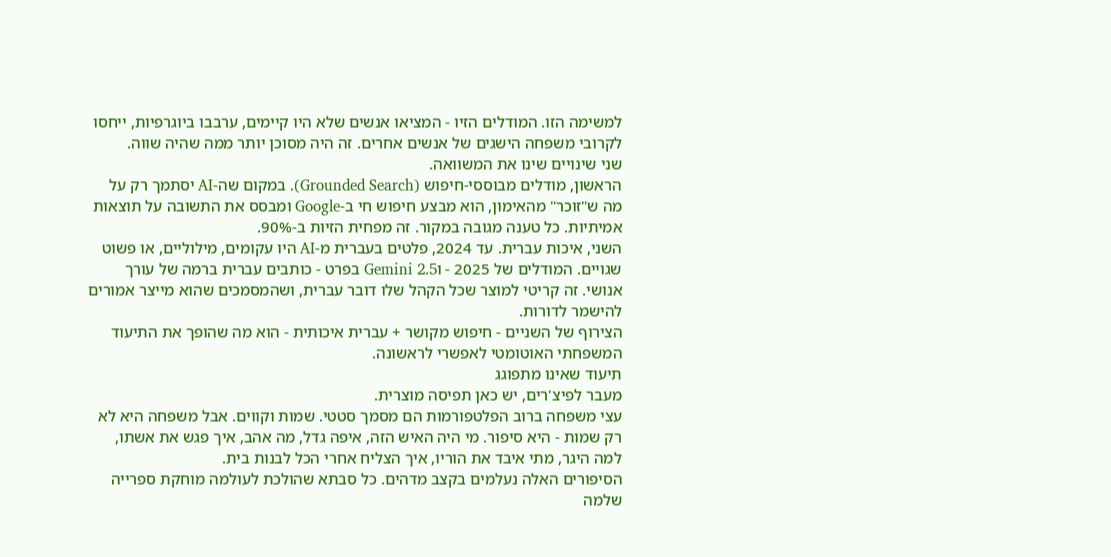למשימה הזו. המודלים הזיו - המציאו אנשים שלא היו קיימים, ערבבו ביוגרפיות, ייחסו לקרובי משפחה הישגים של אנשים אחרים. זה היה מסוכן יותר ממה שהיה שווה.
שני שינויים שינו את המשוואה.
הראשון, מודלים מבוססי-חיפוש (Grounded Search). במקום שה-AI יסתמך רק על מה ש"זוכר" מהאימון, הוא מבצע חיפוש חי ב-Google ומבסס את התשובה על תוצאות אמיתיות. כל טענה מגובה במקור. זה מפחית הזיות ב-90%.
השני, איכות עברית. עד 2024, פלטים בעברית מ-AI היו עקומים, מילוליים, או פשוט שגויים. המודלים של 2025 - וGemini 2.5 בפרט - כותבים עברית ברמה של עורך אנושי. זה קריטי למוצר שכל הקהל שלו דובר עברית, ושהמסמכים שהוא מייצר אמורים להישמר לדורות.
הצירוף של השניים - חיפוש מקושר + עברית איכותית - הוא מה שהופך את התיעוד המשפחתי האוטומטי לאפשרי לראשונה.
תיעוד שאינו מתפוגג
מעבר לפיצ'רים, יש כאן תפיסה מוצרית.
עצי משפחה ברוב הפלטפורמות הם מסמך סטטי. שמות וקווים. אבל משפחה היא לא רק שמות - היא סיפור. מי היה האיש הזה, איפה גדל, מה אהב, איך פגש את אשתו, למה היגר, מתי איבד את הוריו, איך הצליח אחרי הכל לבנות בית.
הסיפורים האלה נעלמים בקצב מדהים. כל סבתא שהולכת לעולמה מוחקת ספרייה שלמה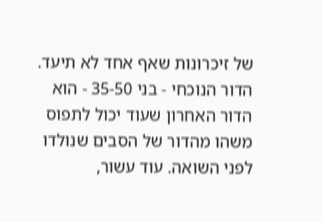של זיכרונות שאף אחד לא תיעד. הדור הנוכחי - בני 35-50 - הוא הדור האחרון שעוד יכול לתפוס משהו מהדור של הסבים שנולדו לפני השואה. עוד עשור,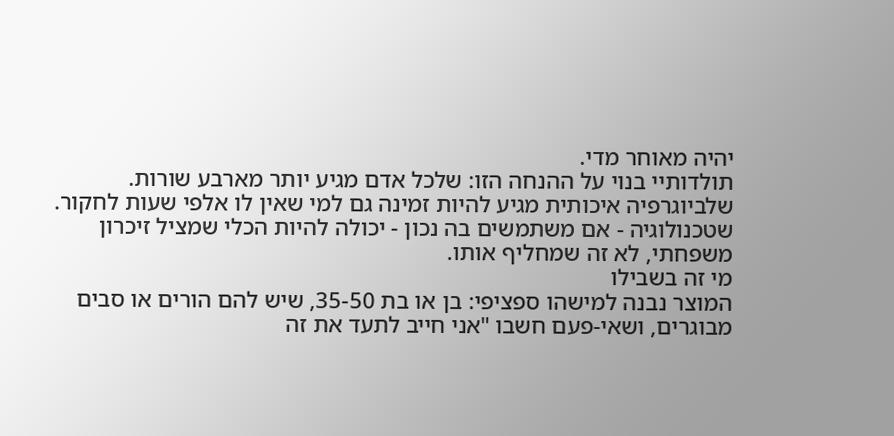יהיה מאוחר מדי.
תולדותיי בנוי על ההנחה הזו: שלכל אדם מגיע יותר מארבע שורות. שלביוגרפיה איכותית מגיע להיות זמינה גם למי שאין לו אלפי שעות לחקור. שטכנולוגיה - אם משתמשים בה נכון - יכולה להיות הכלי שמציל זיכרון משפחתי, לא זה שמחליף אותו.
מי זה בשבילו
המוצר נבנה למישהו ספציפי: בן או בת 35-50, שיש להם הורים או סבים מבוגרים, ושאי-פעם חשבו "אני חייב לתעד את זה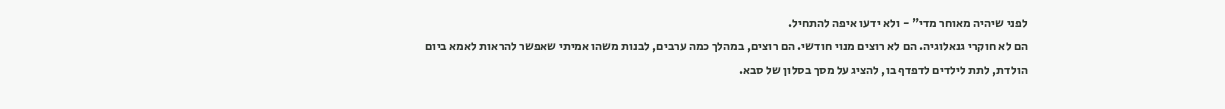לפני שיהיה מאוחר מדי" - ולא ידעו איפה להתחיל.
הם לא חוקרי גנאלוגיה. הם לא רוצים מנוי חודשי. הם רוצים, במהלך כמה ערבים, לבנות משהו אמיתי שאפשר להראות לאמא ביום הולדת, לתת לילדים לדפדף בו, להציג על מסך בסלון של סבא.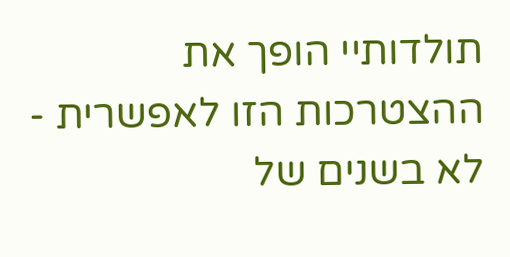תולדותיי הופך את ההצטרכות הזו לאפשרית - לא בשנים של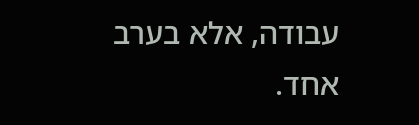עבודה, אלא בערב אחד.